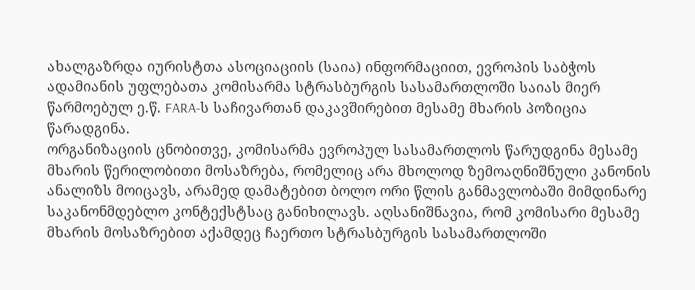ახალგაზრდა იურისტთა ასოციაციის (საია) ინფორმაციით, ევროპის საბჭოს ადამიანის უფლებათა კომისარმა სტრასბურგის სასამართლოში საიას მიერ წარმოებულ ე.წ. FARA-ს საჩივართან დაკავშირებით მესამე მხარის პოზიცია წარადგინა.
ორგანიზაციის ცნობითვე, კომისარმა ევროპულ სასამართლოს წარუდგინა მესამე მხარის წერილობითი მოსაზრება, რომელიც არა მხოლოდ ზემოაღნიშნული კანონის ანალიზს მოიცავს, არამედ დამატებით ბოლო ორი წლის განმავლობაში მიმდინარე საკანონმდებლო კონტექსტსაც განიხილავს. აღსანიშნავია, რომ კომისარი მესამე მხარის მოსაზრებით აქამდეც ჩაერთო სტრასბურგის სასამართლოში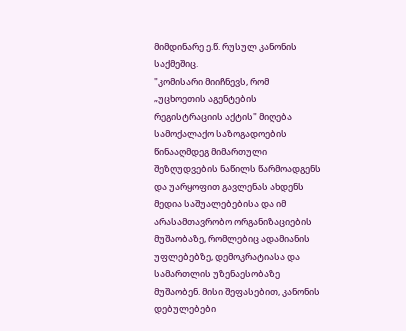მიმდინარე ე.წ. რუსულ კანონის საქმეშიც.
"კომისარი მიიჩნევს, რომ „უცხოეთის აგენტების რეგისტრაციის აქტის" მიღება სამოქალაქო საზოგადოების წინააღმდეგ მიმართული შეზღუდვების ნაწილს წარმოადგენს და უარყოფით გავლენას ახდენს მედია საშუალებებისა და იმ არასამთავრობო ორგანიზაციების მუშაობაზე, რომლებიც ადამიანის უფლებებზე, დემოკრატიასა და სამართლის უზენაესობაზე მუშაობენ. მისი შეფასებით, კანონის დებულებები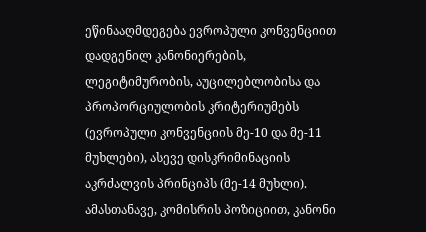ეწინააღმდეგება ევროპული კონვენციით დადგენილ კანონიერების, ლეგიტიმურობის, აუცილებლობისა და პროპორციულობის კრიტერიუმებს (ევროპული კონვენციის მე-10 და მე-11 მუხლები), ასევე დისკრიმინაციის აკრძალვის პრინციპს (მე-14 მუხლი). ამასთანავე, კომისრის პოზიციით, კანონი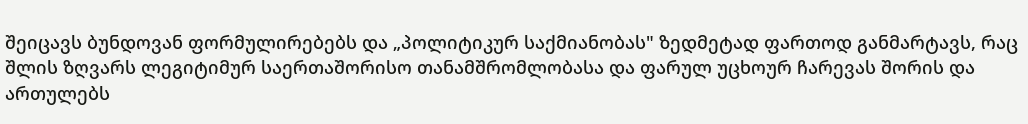შეიცავს ბუნდოვან ფორმულირებებს და „პოლიტიკურ საქმიანობას" ზედმეტად ფართოდ განმარტავს, რაც შლის ზღვარს ლეგიტიმურ საერთაშორისო თანამშრომლობასა და ფარულ უცხოურ ჩარევას შორის და ართულებს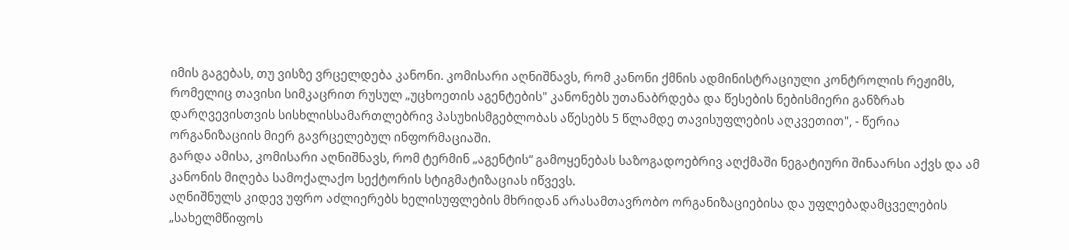იმის გაგებას, თუ ვისზე ვრცელდება კანონი. კომისარი აღნიშნავს, რომ კანონი ქმნის ადმინისტრაციული კონტროლის რეჟიმს, რომელიც თავისი სიმკაცრით რუსულ „უცხოეთის აგენტების" კანონებს უთანაბრდება და წესების ნებისმიერი განზრახ დარღვევისთვის სისხლისსამართლებრივ პასუხისმგებლობას აწესებს 5 წლამდე თავისუფლების აღკვეთით", - წერია ორგანიზაციის მიერ გავრცელებულ ინფორმაციაში.
გარდა ამისა, კომისარი აღნიშნავს, რომ ტერმინ „აგენტის“ გამოყენებას საზოგადოებრივ აღქმაში ნეგატიური შინაარსი აქვს და ამ კანონის მიღება სამოქალაქო სექტორის სტიგმატიზაციას იწვევს.
აღნიშნულს კიდევ უფრო აძლიერებს ხელისუფლების მხრიდან არასამთავრობო ორგანიზაციებისა და უფლებადამცველების „სახელმწიფოს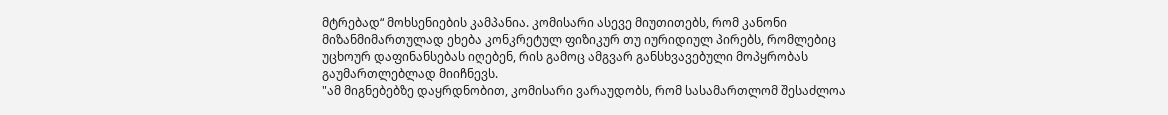მტრებად“ მოხსენიების კამპანია. კომისარი ასევე მიუთითებს, რომ კანონი მიზანმიმართულად ეხება კონკრეტულ ფიზიკურ თუ იურიდიულ პირებს, რომლებიც უცხოურ დაფინანსებას იღებენ, რის გამოც ამგვარ განსხვავებული მოპყრობას გაუმართლებლად მიიჩნევს.
"ამ მიგნებებზე დაყრდნობით, კომისარი ვარაუდობს, რომ სასამართლომ შესაძლოა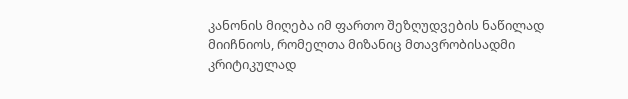კანონის მიღება იმ ფართო შეზღუდვების ნაწილად მიიჩნიოს, რომელთა მიზანიც მთავრობისადმი კრიტიკულად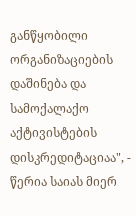განწყობილი ორგანიზაციების დაშინება და სამოქალაქო აქტივისტების დისკრედიტაციაა", - წერია საიას მიერ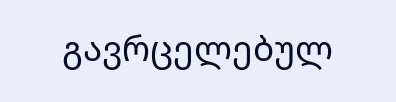გავრცელებულ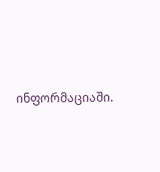ინფორმაციაში.